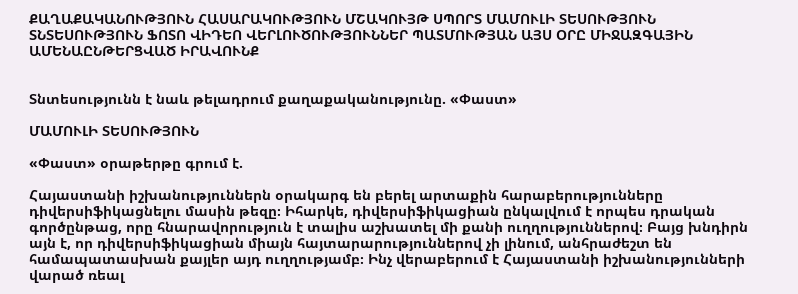ՔԱՂԱՔԱԿԱՆՈՒԹՅՈՒՆ ՀԱՍԱՐԱԿՈՒԹՅՈՒՆ ՄՇԱԿՈՒՅԹ ՍՊՈՐՏ ՄԱՄՈՒԼԻ ՏԵՍՈՒԹՅՈՒՆ ՏՆՏԵՍՈՒԹՅՈՒՆ ՖՈՏՈ ՎԻԴԵՈ ՎԵՐԼՈՒԾՈՒԹՅՈՒՆՆԵՐ ՊԱՏՄՈՒԹՅԱՆ ԱՅՍ ՕՐԸ ՄԻՋԱԶԳԱՅԻՆ ԱՄԵՆԱԸՆԹԵՐՑՎԱԾ ԻՐԱՎՈՒՆՔ


Տնտեսությունն է նաև թելադրում քաղաքականությունը. «Փաստ»

ՄԱՄՈՒԼԻ ՏԵՍՈՒԹՅՈՒՆ

«Փաստ» օրաթերթը գրում է.

Հայաստանի իշխանություններն օրակարգ են բերել արտաքին հարաբերությունները դիվերսիֆիկացնելու մասին թեզը։ Իհարկե, դիվերսիֆիկացիան ընկալվում է որպես դրական գործընթաց, որը հնարավորություն է տալիս աշխատել մի քանի ուղղություններով։ Բայց խնդիրն այն է, որ դիվերսիֆիկացիան միայն հայտարարություններով չի լինում, անհրաժեշտ են համապատասխան քայլեր այդ ուղղությամբ։ Ինչ վերաբերում է Հայաստանի իշխանությունների վարած ռեալ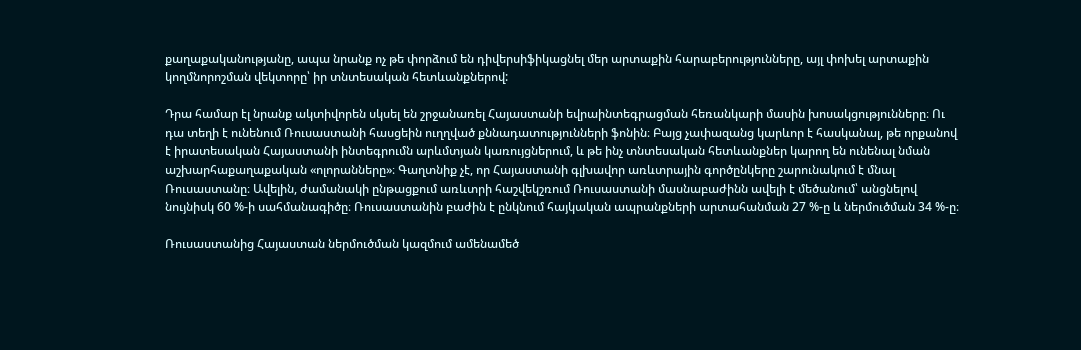քաղաքականությանը, ապա նրանք ոչ թե փորձում են դիվերսիֆիկացնել մեր արտաքին հարաբերությունները, այլ փոխել արտաքին կողմնորոշման վեկտորը՝ իր տնտեսական հետևանքներով:

Դրա համար էլ նրանք ակտիվորեն սկսել են շրջանառել Հայաստանի եվրաինտեգրացման հեռանկարի մասին խոսակցությունները։ Ու դա տեղի է ունենում Ռուսաստանի հասցեին ուղղված քննադատությունների ֆոնին։ Բայց չափազանց կարևոր է հասկանալ, թե որքանով է իրատեսական Հայաստանի ինտեգրումն արևմտյան կառույցներում, և թե ինչ տնտեսական հետևանքներ կարող են ունենալ նման աշխարհաքաղաքական «ոլորանները»։ Գաղտնիք չէ, որ Հայաստանի գլխավոր առևտրային գործընկերը շարունակում է մնալ Ռուսաստանը։ Ավելին, ժամանակի ընթացքում առևտրի հաշվեկշռում Ռուսաստանի մասնաբաժինն ավելի է մեծանում՝ անցնելով նույնիսկ 60 %-ի սահմանագիծը։ Ռուսաստանին բաժին է ընկնում հայկական ապրանքների արտահանման 27 %-ը և ներմուծման 34 %-ը։

Ռուսաստանից Հայաստան ներմուծման կազմում ամենամեծ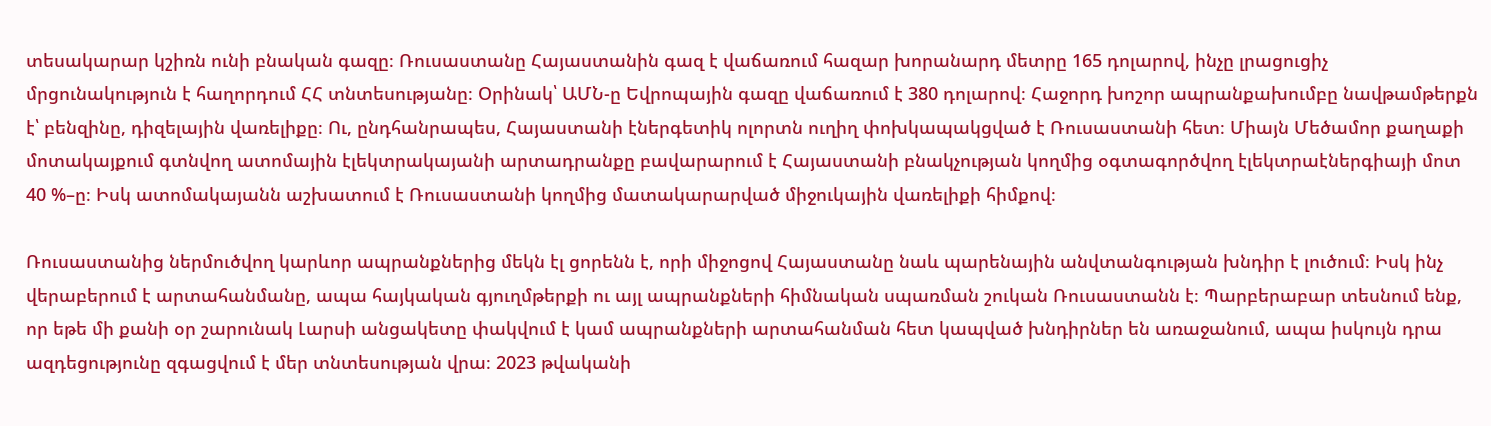տեսակարար կշիռն ունի բնական գազը։ Ռուսաստանը Հայաստանին գազ է վաճառում հազար խորանարդ մետրը 165 դոլարով, ինչը լրացուցիչ մրցունակություն է հաղորդում ՀՀ տնտեսությանը։ Օրինակ՝ ԱՄՆ-ը Եվրոպային գազը վաճառում է 380 դոլարով։ Հաջորդ խոշոր ապրանքախումբը նավթամթերքն է՝ բենզինը, դիզելային վառելիքը։ Ու, ընդհանրապես, Հայաստանի էներգետիկ ոլորտն ուղիղ փոխկապակցված է Ռուսաստանի հետ։ Միայն Մեծամոր քաղաքի մոտակայքում գտնվող ատոմային էլեկտրակայանի արտադրանքը բավարարում է Հայաստանի բնակչության կողմից օգտագործվող էլեկտրաէներգիայի մոտ 40 %–ը։ Իսկ ատոմակայանն աշխատում է Ռուսաստանի կողմից մատակարարված միջուկային վառելիքի հիմքով։

Ռուսաստանից ներմուծվող կարևոր ապրանքներից մեկն էլ ցորենն է, որի միջոցով Հայաստանը նաև պարենային անվտանգության խնդիր է լուծում։ Իսկ ինչ վերաբերում է արտահանմանը, ապա հայկական գյուղմթերքի ու այլ ապրանքների հիմնական սպառման շուկան Ռուսաստանն է։ Պարբերաբար տեսնում ենք, որ եթե մի քանի օր շարունակ Լարսի անցակետը փակվում է կամ ապրանքների արտահանման հետ կապված խնդիրներ են առաջանում, ապա իսկույն դրա ազդեցությունը զգացվում է մեր տնտեսության վրա։ 2023 թվականի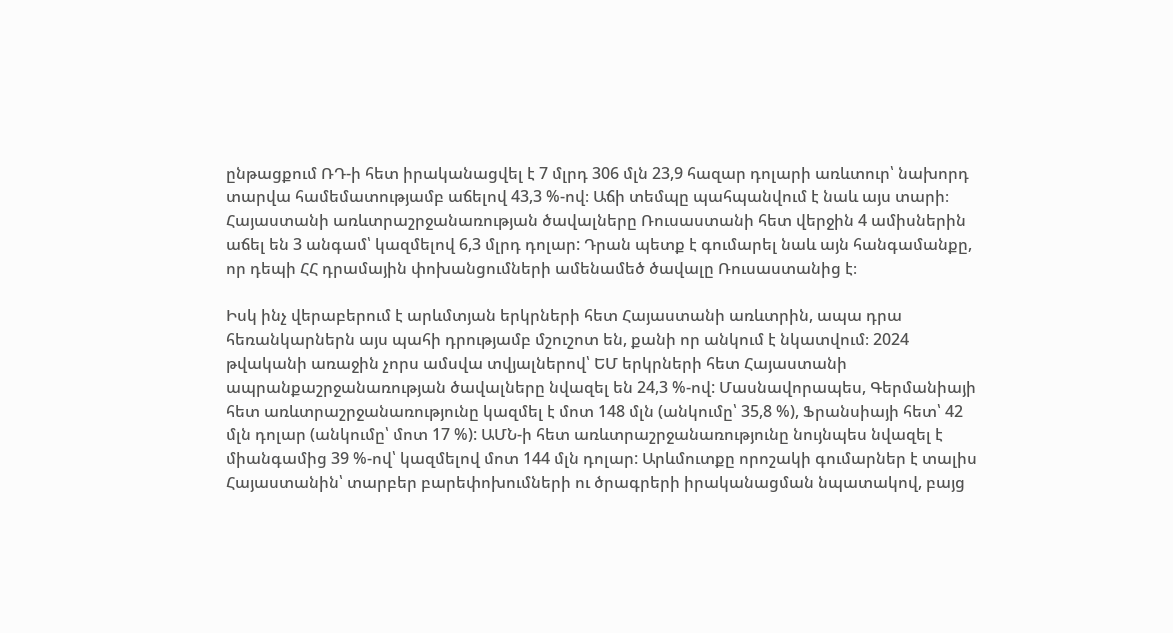ընթացքում ՌԴ-ի հետ իրականացվել է 7 մլրդ 306 մլն 23,9 հազար դոլարի առևտուր՝ նախորդ տարվա համեմատությամբ աճելով 43,3 %-ով։ Աճի տեմպը պահպանվում է նաև այս տարի։ Հայաստանի առևտրաշրջանառության ծավալները Ռուսաստանի հետ վերջին 4 ամիսներին աճել են 3 անգամ՝ կազմելով 6,3 մլրդ դոլար: Դրան պետք է գումարել նաև այն հանգամանքը, որ դեպի ՀՀ դրամային փոխանցումների ամենամեծ ծավալը Ռուսաստանից է։

Իսկ ինչ վերաբերում է արևմտյան երկրների հետ Հայաստանի առևտրին, ապա դրա հեռանկարներն այս պահի դրությամբ մշուշոտ են, քանի որ անկում է նկատվում։ 2024 թվականի առաջին չորս ամսվա տվյալներով՝ ԵՄ երկրների հետ Հայաստանի ապրանքաշրջանառության ծավալները նվազել են 24,3 %-ով: Մասնավորապես, Գերմանիայի հետ առևտրաշրջանառությունը կազմել է մոտ 148 մլն (անկումը՝ 35,8 %), Ֆրանսիայի հետ՝ 42 մլն դոլար (անկումը՝ մոտ 17 %): ԱՄՆ-ի հետ առևտրաշրջանառությունը նույնպես նվազել է միանգամից 39 %-ով՝ կազմելով մոտ 144 մլն դոլար: Արևմուտքը որոշակի գումարներ է տալիս Հայաստանին՝ տարբեր բարեփոխումների ու ծրագրերի իրականացման նպատակով, բայց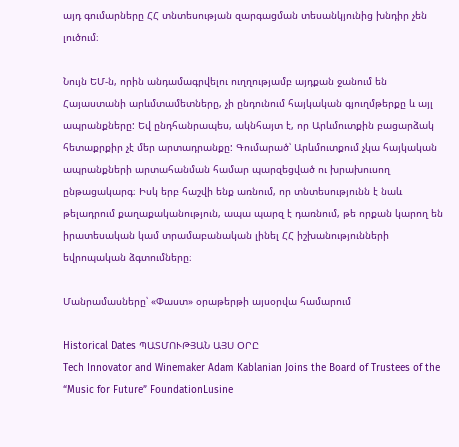այդ գումարները ՀՀ տնտեսության զարգացման տեսանկյունից խնդիր չեն լուծում։

Նույն ԵՄ-ն, որին անդամագրվելու ուղղությամբ այդքան ջանում են Հայաստանի արևմտամետները, չի ընդունում հայկական գյուղմթերքը և այլ ապրանքները: Եվ ընդհանրապես, ակնհայտ է, որ Արևմուտքին բացարձակ հետաքրքիր չէ մեր արտադրանքը: Գումարած՝ Արևմուտքում չկա հայկական ապրանքների արտահանման համար պարզեցված ու խրախուսող ընթացակարգ։ Իսկ երբ հաշվի ենք առնում, որ տնտեսությունն է նաև թելադրում քաղաքականություն, ապա պարզ է դառնում, թե որքան կարող են իրատեսական կամ տրամաբանական լինել ՀՀ իշխանությունների եվրոպական ձգտումները։

Մանրամասները՝ «Փաստ» օրաթերթի այսօրվա համարում

Historical Dates ՊԱՏՄՈՒԹՅԱՆ ԱՅՍ ՕՐԸ
Tech Innovator and Winemaker Adam Kablanian Joins the Board of Trustees of the “Music for Future” FoundationLusine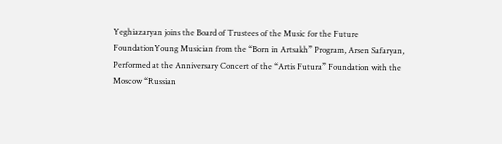Yeghiazaryan joins the Board of Trustees of the Music for the Future FoundationYoung Musician from the “Born in Artsakh” Program, Arsen Safaryan, Performed at the Anniversary Concert of the “Artis Futura” Foundation with the Moscow “Russian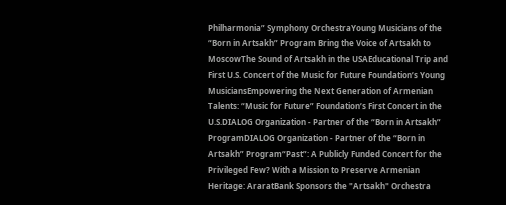Philharmonia” Symphony OrchestraYoung Musicians of the “Born in Artsakh” Program Bring the Voice of Artsakh to MoscowThe Sound of Artsakh in the USAEducational Trip and First U.S. Concert of the Music for Future Foundation’s Young MusiciansEmpowering the Next Generation of Armenian Talents: “Music for Future” Foundation’s First Concert in the U.S.DIALOG Organization - Partner of the “Born in Artsakh” ProgramDIALOG Organization - Partner of the “Born in Artsakh” Program“Past”: A Publicly Funded Concert for the Privileged Few? With a Mission to Preserve Armenian Heritage: AraratBank Sponsors the "Artsakh" Orchestra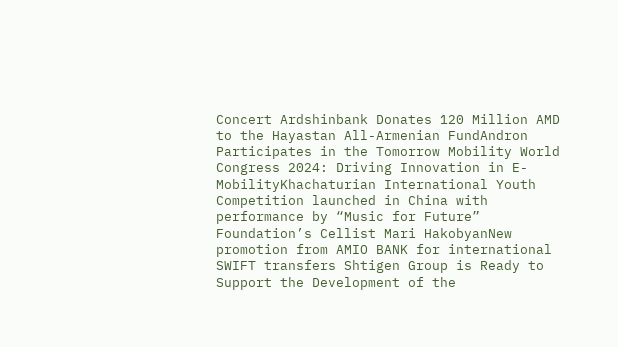Concert Ardshinbank Donates 120 Million AMD to the Hayastan All-Armenian FundAndron Participates in the Tomorrow Mobility World Congress 2024: Driving Innovation in E-MobilityKhachaturian International Youth Competition launched in China with performance by “Music for Future” Foundation’s Cellist Mari HakobyanNew promotion from AMIO BANK for international SWIFT transfers Shtigen Group is Ready to Support the Development of the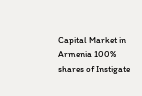Capital Market in Armenia 100% shares of Instigate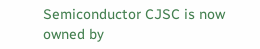Semiconductor CJSC is now owned by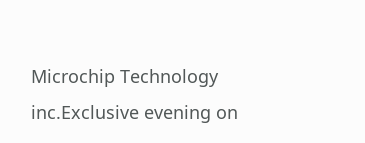Microchip Technology inc.Exclusive evening on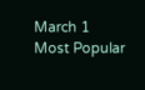March 1
Most Popular